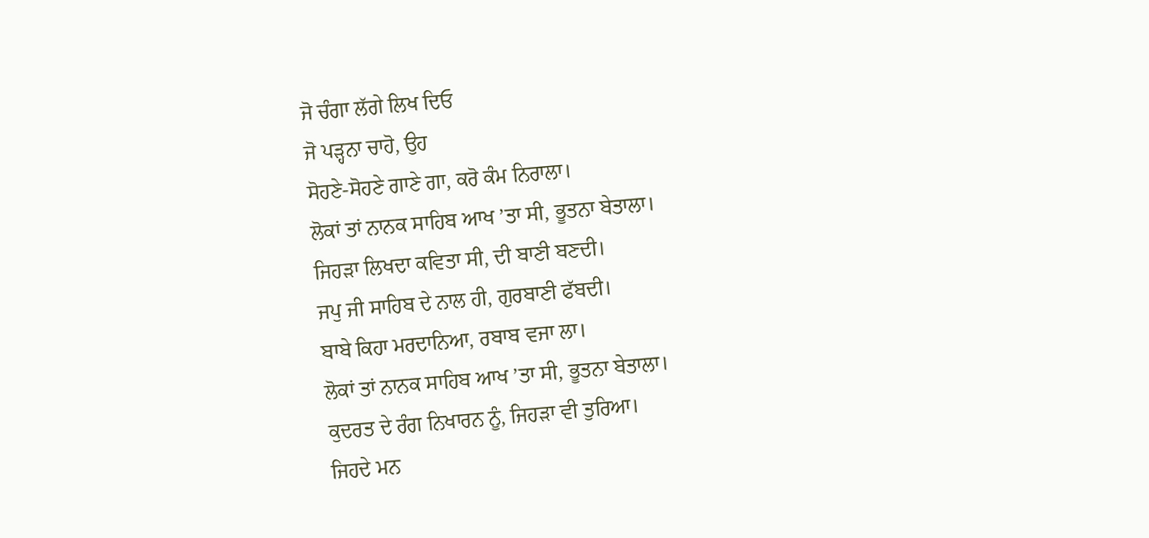ਜੋ ਚੰਗਾ ਲੱਗੇ ਲਿਖ ਦਿਓ
ਜੋ ਪੜ੍ਹਨਾ ਚਾਹੋ, ਉਹ
ਸੋਹਣੇ-ਸੋਹਣੇ ਗਾਣੇ ਗਾ, ਕਰੋ ਕੰਮ ਨਿਰਾਲਾ।
ਲੋਕਾਂ ਤਾਂ ਨਾਨਕ ਸਾਹਿਬ ਆਖ ’ਤਾ ਸੀ, ਭੂਤਨਾ ਬੇਤਾਲਾ।
ਜਿਹੜਾ ਲਿਖਦਾ ਕਵਿਤਾ ਸੀ, ਦੀ ਬਾਣੀ ਬਣਦੀ।
ਜਪੁ ਜੀ ਸਾਹਿਬ ਦੇ ਨਾਲ ਹੀ, ਗੁਰਬਾਣੀ ਫੱਬਦੀ।
ਬਾਬੇ ਕਿਹਾ ਮਰਦਾਨਿਆ, ਰਬਾਬ ਵਜਾ ਲਾ।
ਲੋਕਾਂ ਤਾਂ ਨਾਨਕ ਸਾਹਿਬ ਆਖ ’ਤਾ ਸੀ, ਭੂਤਨਾ ਬੇਤਾਲਾ।
ਕੁਦਰਤ ਦੇ ਰੰਗ ਨਿਖਾਰਨ ਨੂੰ, ਜਿਹੜਾ ਵੀ ਤੁਰਿਆ।
ਜਿਹਦੇ ਮਨ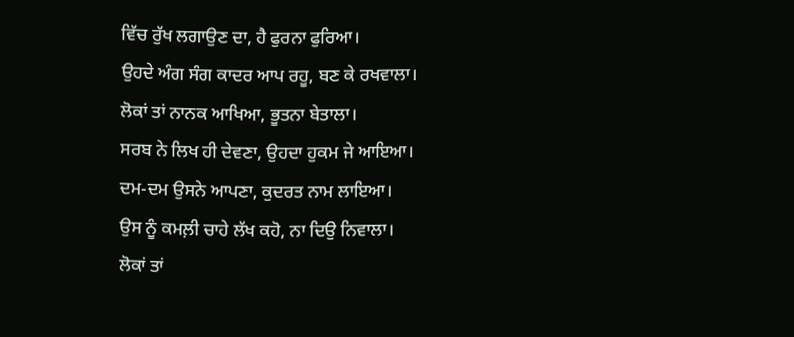ਵਿੱਚ ਰੁੱਖ ਲਗਾਉਣ ਦਾ, ਹੈ ਫੁਰਨਾ ਫੁਰਿਆ।
ਉਹਦੇ ਅੰਗ ਸੰਗ ਕਾਦਰ ਆਪ ਰਹੂ, ਬਣ ਕੇ ਰਖਵਾਲਾ।
ਲੋਕਾਂ ਤਾਂ ਨਾਨਕ ਆਖਿਆ, ਭੂਤਨਾ ਬੇਤਾਲਾ।
ਸਰਬ ਨੇ ਲਿਖ ਹੀ ਦੇਵਣਾ, ਉਹਦਾ ਹੁਕਮ ਜੇ ਆਇਆ।
ਦਮ-ਦਮ ਉਸਨੇ ਆਪਣਾ, ਕੁਦਰਤ ਨਾਮ ਲਾਇਆ।
ਉਸ ਨੂੰ ਕਮਲ਼ੀ ਚਾਹੇ ਲੱਖ ਕਹੋ, ਨਾ ਦਿਉ ਨਿਵਾਲਾ।
ਲੋਕਾਂ ਤਾਂ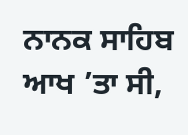ਨਾਨਕ ਸਾਹਿਬ ਆਖ ’ਤਾ ਸੀ,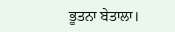ਭੂਤਨਾ ਬੇਤਾਲਾ।